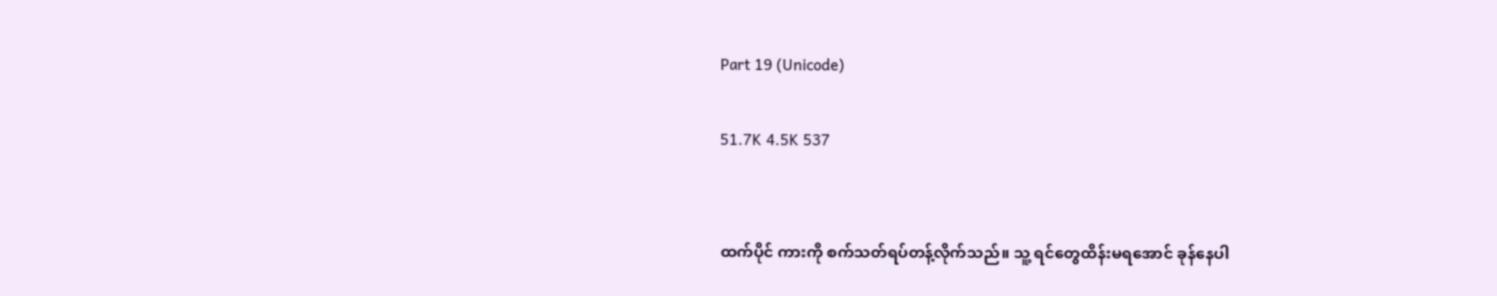Part 19 (Unicode)

51.7K 4.5K 537


ထက်ပိုင် ကားကို စက်သတ်ရပ်တန့်လိုက်သည်။ သူ့ ရင်တွေထိန်းမရအောင် ခုန်နေပါ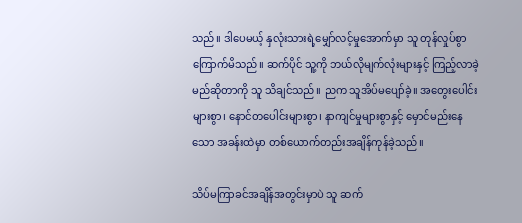သည်။ ဒါပေမယ့် နှလုံးသားရဲ့မျှော်လင့်မှုအောက်မှာ သူ တုန်လှုပ်စွာ ကြောက်မိသည်။ ဆက်ပိုင် သူ့ကို ဘယ်လိုမျက်လုံးများနှင့် ကြည့်လာခဲ့မည်ဆိုတာကို သူ သိချင်သည်။ ညက သူအိပ်မပျော်ခဲ့။ အတွေးပေါင်းများစွာ၊ နောင်တပေါင်းများစွာ၊ နာကျင်မှုများစွာနှင့် မှောင်မည်းနေသော အခန်းထဲမှာ တစ်ယောက်တည်းအချိန်ကုန်ခဲ့သည်။

သိပ်မကြာခင်အချိန်အတွင်းမှာပဲ သူ ဆက်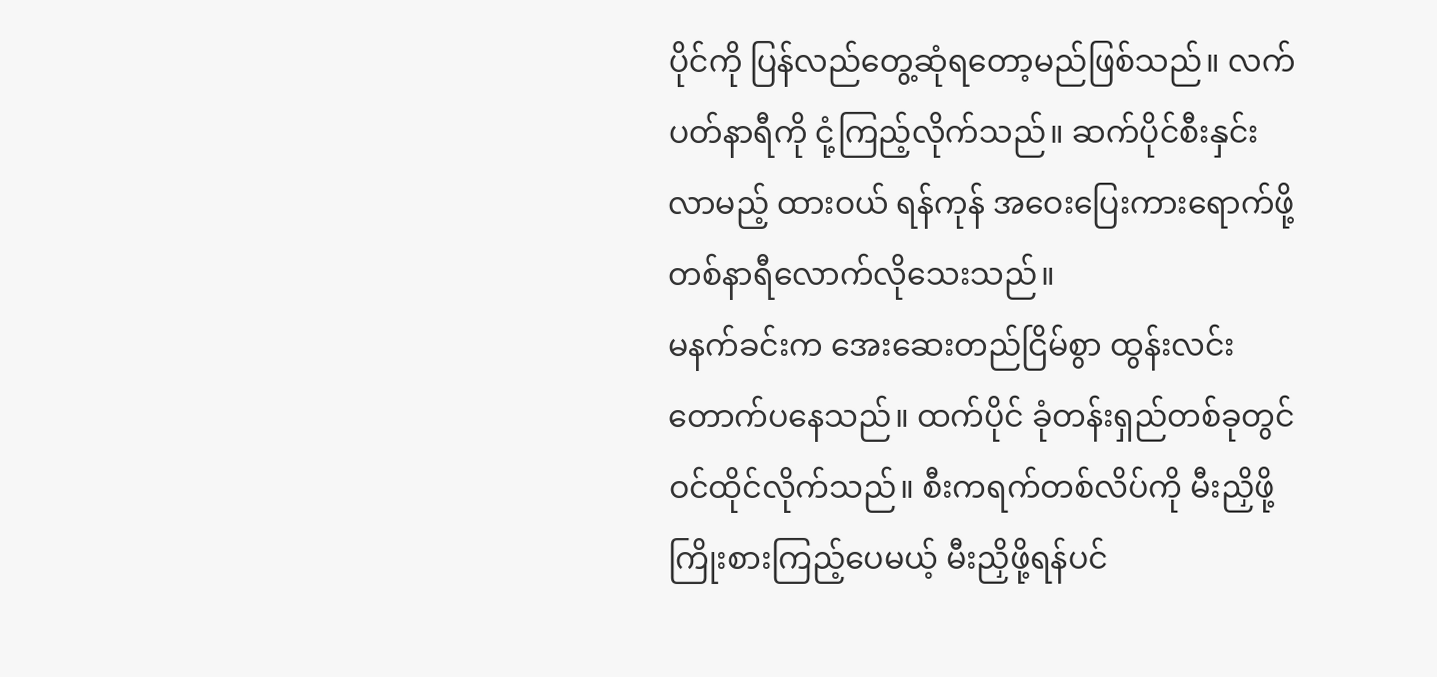ပိုင်ကို ပြန်လည်တွေ့ဆုံရတော့မည်ဖြစ်သည်။ လက်ပတ်နာရီကို ငုံ့ကြည့်လိုက်သည်။ ဆက်ပိုင်စီးနှင်းလာမည့် ထားဝယ် ရန်ကုန် အဝေးပြေးကားရောက်ဖို့ တစ်နာရီလောက်လိုသေးသည်။
မနက်ခင်းက အေးဆေးတည်ငြိမ်စွာ ထွန်းလင်းတောက်ပနေသည်။ ထက်ပိုင် ခုံတန်းရှည်တစ်ခုတွင် ဝင်ထိုင်လိုက်သည်။ စီးကရက်တစ်လိပ်ကို မီးညှိဖို့ ကြိုးစားကြည့်ပေမယ့် မီးညှိဖို့ရန်ပင်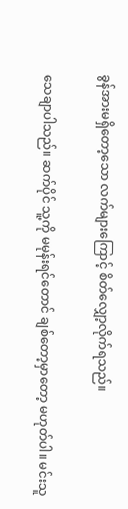ခွန်အားမရှိတော့သော လက်များကြောင့် စိတ်လျှော့လိုက်ရသည်။

သေချာပါသည်။ ဆက်ပိုင် သူ့ကို မမုန်းရင်တောင် ချစ်တော့မှာတော့ မဟုတ်ပါ။ မင်းသူ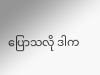ပြောသလို ဒါက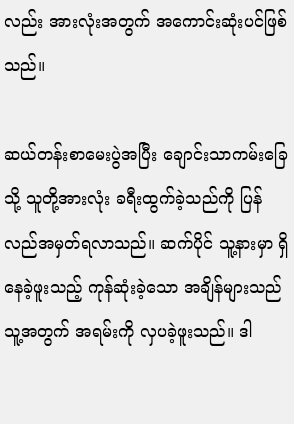လည်း အားလုံးအတွက် အကောင်းဆုံးပင်ဖြစ်သည်။

ဆယ်တန်းစာမေးပွဲအပြီး ချောင်းသာကမ်းခြေသို့ သူတို့အားလုံး ခရီးထွက်ခဲ့သည်ကို ပြန်လည်အမှတ်ရလာသည်။ ဆက်ပိုင် သူ့နားမှာ ရှိနေခဲ့ဖူးသည့် ကုန်ဆုံးခဲ့သော အချိန်များသည် သူ့အတွက် အရမ်းကို လှပခဲ့ဖူးသည်။ ဒါ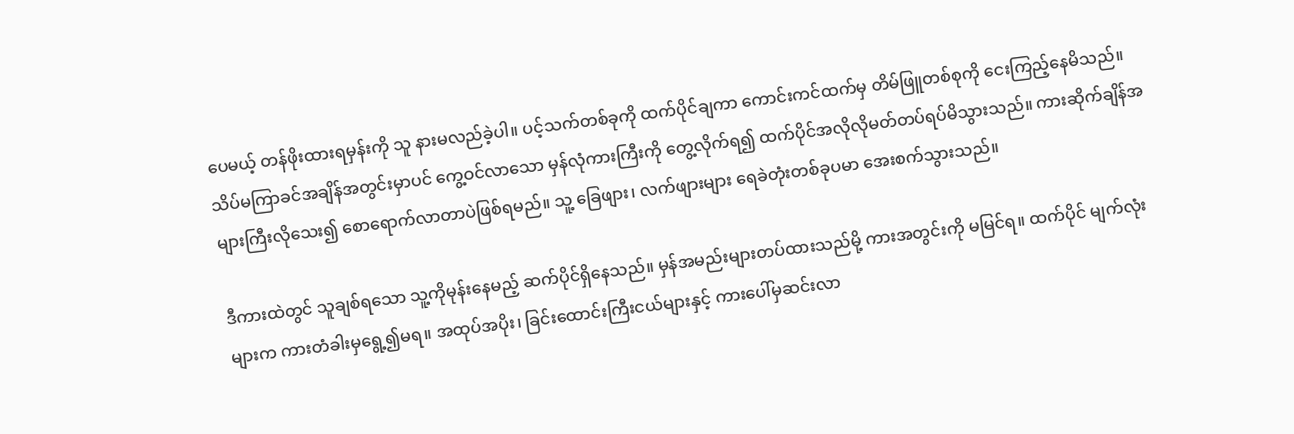ပေမယ့် တန်ဖိုးထားရမှန်းကို သူ နားမလည်ခဲ့ပါ။ ပင့်သက်တစ်ခုကို ထက်ပိုင်ချကာ ကောင်းကင်ထက်မှ တိမ်ဖြူတစ်စုကို ငေးကြည့်နေမိသည်။
သိပ်မကြာခင်အချိန်အတွင်းမှာပင် ကွေ့ဝင်လာသော မှန်လုံကားကြီးကို တွေ့လိုက်ရ၍ ထက်ပိုင်အလိုလိုမတ်တပ်ရပ်မိသွားသည်။ ကားဆိုက်ချိန်အများကြီးလိုသေး၍ စောရောက်လာတာပဲဖြစ်ရမည်။ သူ့ ခြေဖျား၊ လက်ဖျားများ ရေခဲတုံးတစ်ခုပမာ အေးစက်သွားသည်။

ဒီကားထဲတွင် သူချစ်ရသော သူ့ကိုမုန်းနေမည့် ဆက်ပိုင်ရှိနေသည်။ မှန်အမည်းများတပ်ထားသည်မို့ ကားအတွင်းကို မမြင်ရ။ ထက်ပိုင် မျက်လုံးများက ကားတံခါးမှရွေ့၍မရ။ အထုပ်အပိုး၊ ခြင်းထောင်းကြီးငယ်များနှင့် ကားပေါ်မှဆင်းလာ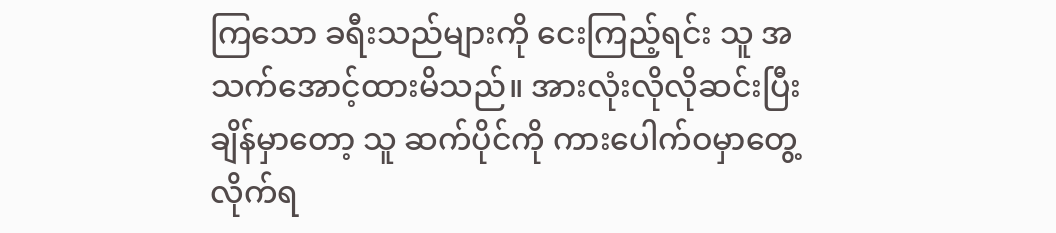ကြသော ခရီးသည်များကို ငေးကြည့်ရင်း သူ အသက်အောင့်ထားမိသည်။ အားလုံးလိုလိုဆင်းပြီးချိန်မှာတော့ သူ ဆက်ပိုင်ကို ကားပေါက်ဝမှာတွေ့လိုက်ရ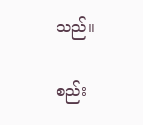သည်။

စည်း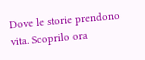Dove le storie prendono vita. Scoprilo ora